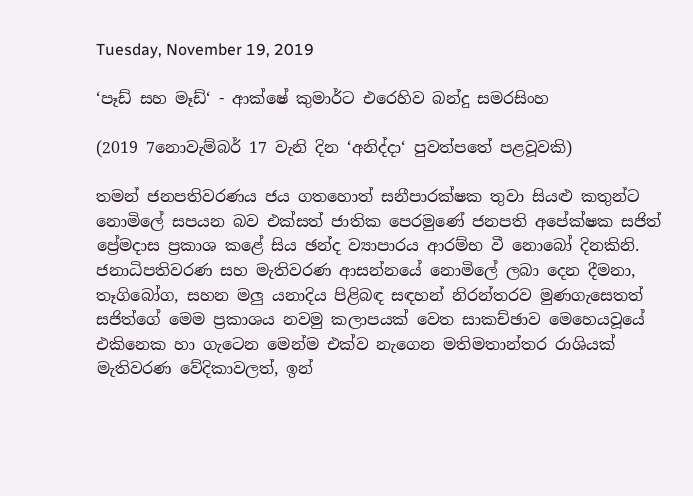Tuesday, November 19, 2019

‘පෑඩ් සහ මෑඩ්‘ - ආක්ෂේ කුමාර්ට එරෙහිව බන්දු සමරසිංහ

(2019 7නොවැම්බර් 17 වැනි දින ‘අනිද්දා‘ පුවත්පතේ පළවූවකි)

තමන් ජනපතිවරණය ජය ගතහොත් සනීපාරක්ෂක තුවා සියළු කතුන්ට නොමිලේ සපයන බව එක්සත් ජාතික පෙරමුණේ ජනපති අපේක්ෂක සජිත් ප්‍රේමදාස ප්‍රකාශ කළේ සිය ඡන්ද ව්‍යාපාරය ආරම්භ වී නොබෝ දිනකිනි. ජනාධිපතිවරණ සහ මැතිවරණ ආසන්නයේ නොමිලේ ලබා දෙන දීමනා, තෑගිබෝග, සහන මලු යනාදිය පිළිබඳ සඳහන් නිරන්තරව මුණගැසෙතත් සජිත්ගේ මෙම ප්‍රකාශය නවමු කලාපයක් වෙත සාකච්ඡාව මෙහෙයවූයේ එකිනෙක හා ගැටෙන මෙන්ම එක්ව නැගෙන මතිමතාන්තර රාශියක් මැතිවරණ වේදිකාවලත්, ඉන්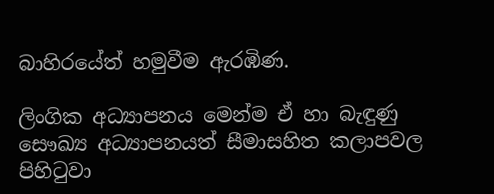බාහිරයේත් හමුවීම ඇරඹිණ.

ලිංගික අධ්‍යාපනය මෙන්ම ඒ හා බැඳුණු සෞඛ්‍ය අධ්‍යාපනයත් සීමාසහිත කලාපවල පිහිටුවා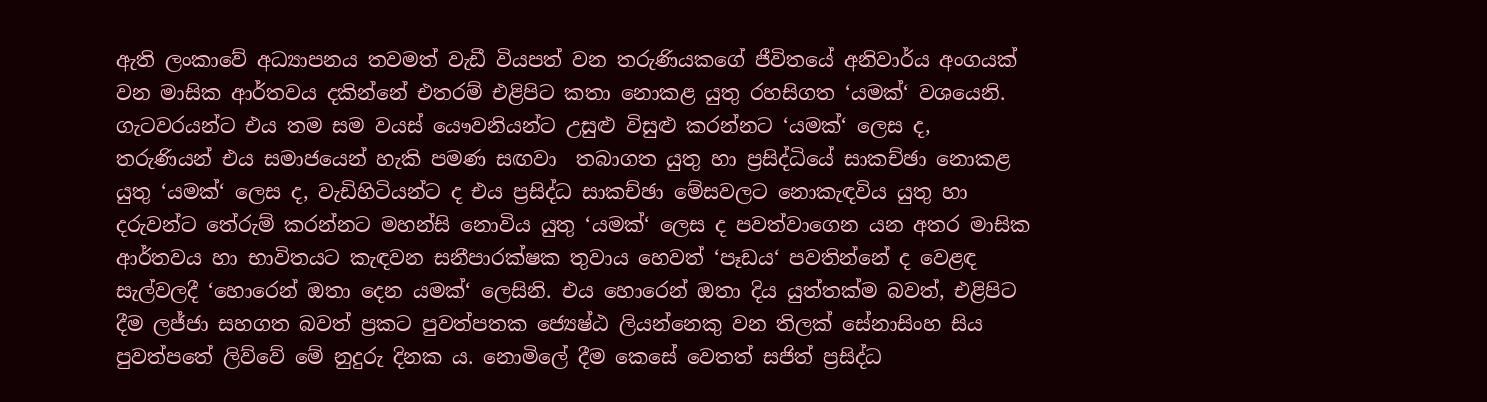ඇති ලංකාවේ අධ්‍යාපනය තවමත් වැඩී වියපත් වන තරුණියකගේ ජීවිතයේ අනිවාර්ය අංගයක් වන මාසික ආර්තවය දකින්නේ එතරම් එළිපිට කතා නොකළ යුතු රහසිගත ‘යමක්‘ වශයෙනි. ගැටවරයන්ට එය තම සම වයස් යෞවනියන්ට උසුළු විසුළු කරන්නට ‘යමක්‘ ලෙස ද, තරුණියන් එය සමාජයෙන් හැකි පමණ සඟවා  තබාගත යුතු හා ප්‍රසිද්ධියේ සාකච්ඡා නොකළ යුතු ‘යමක්‘ ලෙස ද, වැඩිහිටියන්ට ද එය ප්‍රසිද්ධ සාකච්ඡා මේසවලට නොකැඳවිය යුතු හා දරුවන්ට තේරුම් කරන්නට මහන්සි නොවිය යුතු ‘යමක්‘ ලෙස ද පවත්වාගෙන යන අතර මාසික ආර්තවය හා භාවිතයට කැඳවන සනීපාරක්ෂක තුවාය හෙවත් ‘පෑඩය‘ පවතින්නේ ද වෙළඳ සැල්වලදී ‘හොරෙන් ඔතා දෙන යමක්‘ ලෙසිනි. එය හොරෙන් ඔතා දිය යුත්තක්ම බවත්, එළිපිට දීම ලජ්ජා සහගත බවත් ප්‍රකට පුවත්පතක ජ්‍යෙෂ්ඨ ලියන්නෙකු වන තිලක් සේනාසිංහ සිය පුවත්පතේ ලිව්වේ මේ නුදුරු දිනක ය. නොමිලේ දීම කෙසේ වෙතත් සජිත් ප්‍රසිද්ධ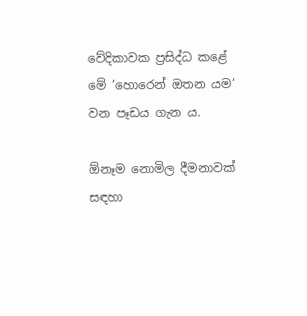වේදිකාවක ප්‍රසිද්ධ කළේ මේ ‘හොරෙන් ඔතන යම‘ වන පෑඩය ගැන ය.

ඕනෑම නොමිල දීමනාවක් සඳහා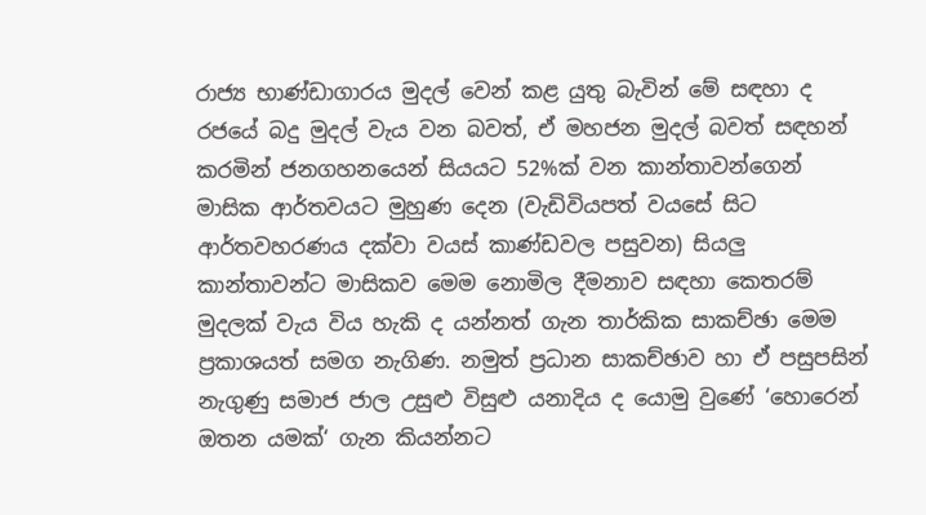රාජ්‍ය භාණ්ඩාගාරය මුදල් වෙන් කළ යුතු බැවින් මේ සඳහා ද රජයේ බදු මුදල් වැය වන බවත්, ඒ මහජන මුදල් බවත් සඳහන් කරමින් ජනගහනයෙන් සියයට 52%ක් වන කාන්තාවන්ගෙන් මාසික ආර්තවයට මුහුණ දෙන (වැඩිවියපත් වයසේ සිට ආර්තවහරණය දක්වා වයස් කාණ්ඩවල පසුවන) සියලු කාන්තාවන්ට මාසිකව මෙම නොමිල දීමනාව සඳහා කෙතරම් මුදලක් වැය විය හැකි ද යන්නත් ගැන තාර්කික සාකච්ඡා මෙම ප්‍රකාශයත් සමග නැගිණ. නමුත් ප්‍රධාන සාකච්ඡාව හා ඒ පසුපසින් නැගුණු සමාජ ජාල උසුළු විසුළු යනාදිය ද යොමු වුණේ ‘හොරෙන් ඔතන යමක්‘ ගැන කියන්නට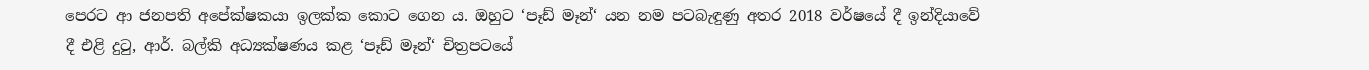පෙරට ආ ජනපති අපේක්ෂකයා ඉලක්ක කොට ගෙන ය. ඔහුට ‘පෑඩ් මෑන්‘ යන නම පටබැඳුණු අතර 2018 වර්ෂයේ දී ඉන්දියාවේ දී එළි දුටු, ආර්. බල්කි අධ්‍යක්ෂණය කළ ‘පෑඩ් මෑන්‘ චිත්‍රපටයේ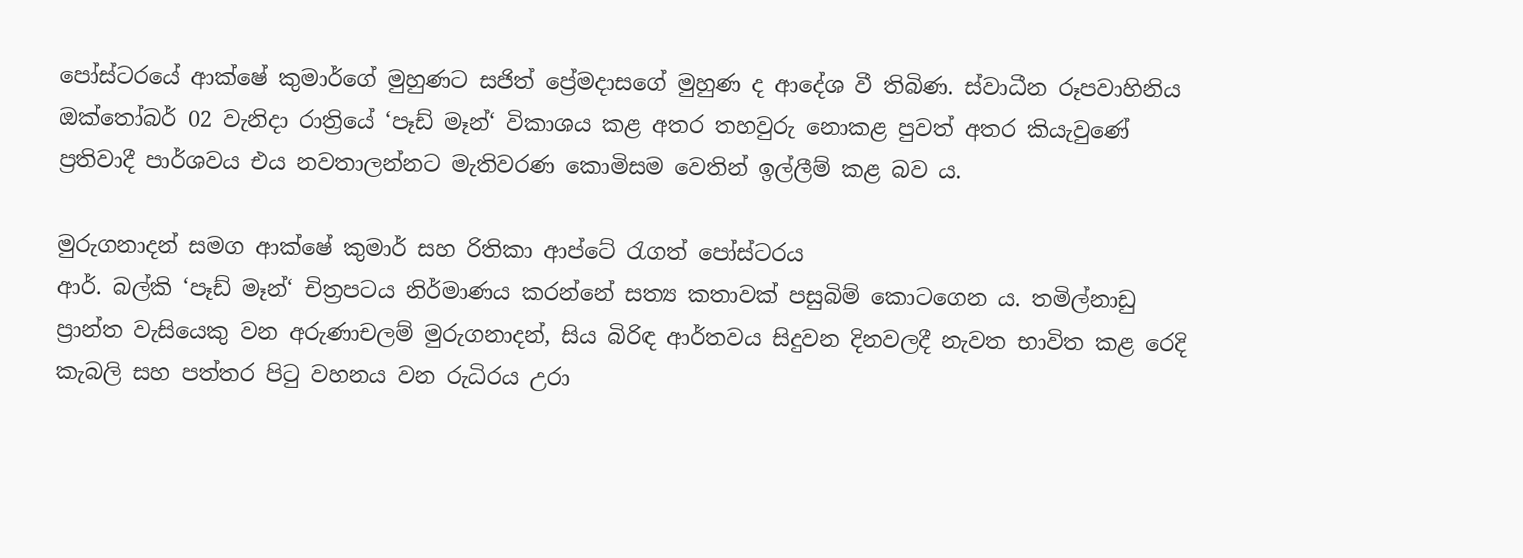පෝස්ටරයේ ආක්ෂේ කුමාර්ගේ මුහුණට සජිත් ප්‍රේමදාසගේ මුහුණ ද ආදේශ වී තිබිණ. ස්වාධීන රූපවාහිනිය ඔක්තෝබර් 02 වැනිදා රාත්‍රියේ ‘පෑඩ් මෑන්‘ විකාශය කළ අතර තහවුරු නොකළ පුවත් අතර කියැවුණේ ප්‍රතිවාදී පාර්ශවය එය නවතාලන්නට මැතිවරණ කොමිසම වෙතින් ඉල්ලීම් කළ බව ය.

මුරුගනාදන් සමග ආක්ෂේ කුමාර් සහ රිතිකා ආප්ටේ රැගත් පෝස්ටරය
ආර්. බල්කි ‘පෑඩ් මෑන්‘ චිත්‍රපටය නිර්මාණය කරන්නේ සත්‍ය කතාවක් පසුබිම් කොටගෙන ය. තමිල්නාඩු ප්‍රාන්ත වැසියෙකු වන අරුණාචලම් මුරුගනාදන්, සිය බිරිඳ ආර්තවය සිදුවන දිනවලදී නැවත භාවිත කළ රෙදි කැබලි සහ පත්තර පිටු වහනය වන රුධිරය උරා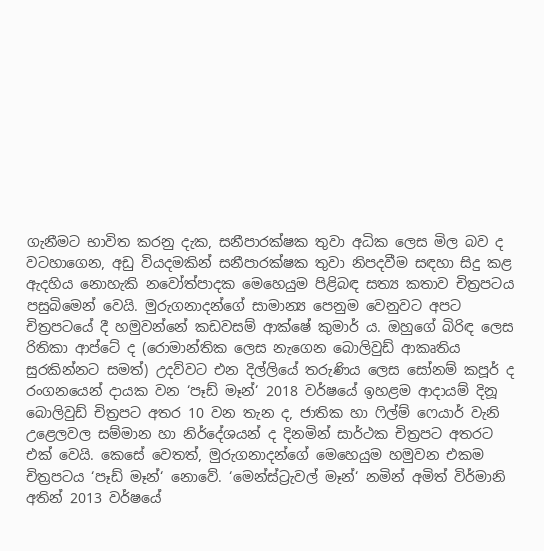ගැනීමට භාවිත කරනු දැක, සනීපාරක්ෂක තුවා අධික ලෙස මිල බව ද වටහාගෙන, අඩු වියදමකින් සනීපාරක්ෂක තුවා නිපදවීම සඳහා සිදු කළ ඇදහිය නොහැකි නවෝත්පාදක මෙහෙයුම පිළිබඳ සත්‍ය කතාව චිත්‍රපටය පසුබිමෙන් වෙයි. මුරුගනාදන්ගේ සාමාන්‍ය පෙනුම වෙනුවට අපට චිත්‍රපටයේ දී හමුවන්නේ කඩවසම් ආක්ෂේ කුමාර් ය. ඔහුගේ බිරිඳ ලෙස රිතිකා ආප්ටේ ද (රොමාන්තික ලෙස නැගෙන බොලිවුඩ් ආකෘතිය සුරකින්නට සමත්) උදව්වට එන දිල්ලියේ තරුණිය ලෙස සෝනම් කපූර් ද රංගනයෙන් දායක වන ‘පෑඩ් මෑන්‘ 2018 වර්ෂයේ ඉහළම ආදායම් දිනූ බොලිවුඩ් චිත්‍රපට අතර 10 වන තැන ද, ජාතික හා ෆිල්ම් ෆෙයාර් වැනි උළෙලවල සම්මාන හා නිර්දේශයන් ද දිනමින් සාර්ථක චිත්‍රපට අතරට එක් වෙයි. කෙසේ වෙතත්, මුරුගනාදන්ගේ මෙහෙයුම හමුවන එකම චිත්‍රපටය ‘පෑඩ් මෑන්‘ නොවේ. ‘මෙන්ස්ට්‍රැවල් මෑන්‘ නමින් අමිත් විර්මානි අතින් 2013 වර්ෂයේ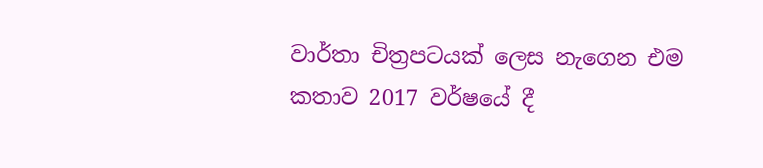වාර්තා චිත්‍රපටයක් ලෙස නැගෙන එම කතාව 2017 වර්ෂයේ දී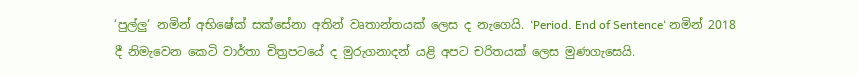‘පුල්ලු‘ නමින් අභිෂේක් සක්සේනා අතින් වෘතාන්තයක් ලෙස ද නැගෙයි. ‘Period. End of Sentence‘ නමින් 2018 දී නිමැවෙන කෙටි වාර්තා චිත්‍රපටයේ ද මුරුගනාදන් යළි අපට චරිතයක් ලෙස මුණගැසෙයි.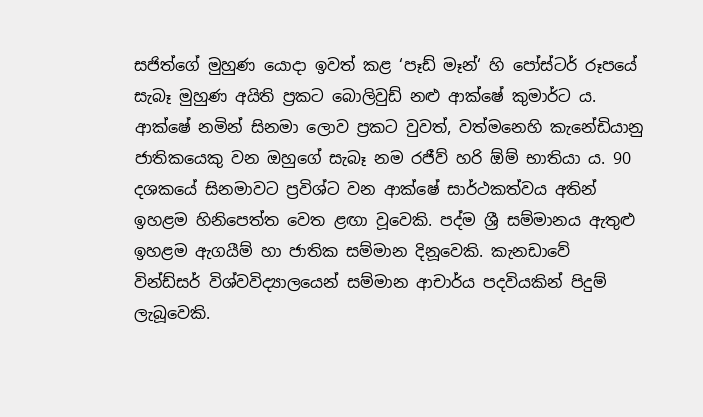සජිත්ගේ මුහුණ යොදා ඉවත් කළ ‘පෑඩ් මෑන්‘ හි පෝස්ටර් රූපයේ සැබෑ මුහුණ අයිති ප්‍රකට බොලිවුඩ් නළු ආක්ෂේ කුමාර්ට ය. ආක්ෂේ නමින් සිනමා ලොව ප්‍රකට වුවත්, වත්මනෙහි කැනේඩියානු ජාතිකයෙකු වන ඔහුගේ සැබෑ නම රජීව් හරි ඕම් භාතියා ය. 90 දශකයේ සිනමාවට ප්‍රවිශ්ට වන ආක්ෂේ සාර්ථකත්වය අතින් ඉහළම හිනිපෙත්ත වෙත ළඟා වූවෙකි. පද්ම ශ්‍රී සම්මානය ඇතුළු ඉහළම ඇගයීම් හා ජාතික සම්මාන දිනූවෙකි. කැනඩාවේ වින්ඩ්සර් විශ්වවිද්‍යාලයෙන් සම්මාන ආචාර්ය පදවියකින් පිදුම් ලැබූවෙකි.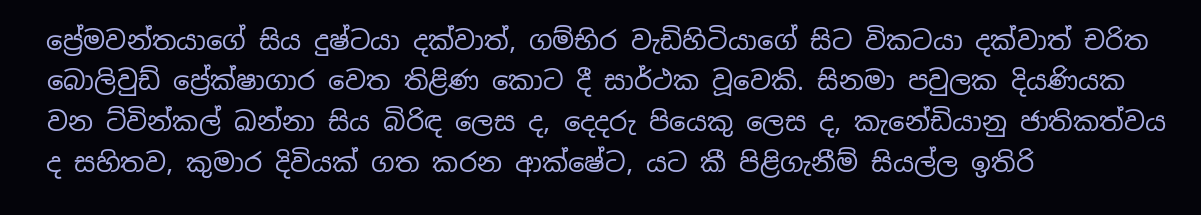ප්‍රේමවන්තයාගේ සිය දුෂ්ටයා දක්වාත්, ගම්භිර වැඩිහිටියාගේ සිට විකටයා දක්වාත් චරිත බොලිවුඩ් ප්‍රේක්ෂාගාර වෙත තිළිණ කොට දී සාර්ථක වූවෙකි. සිනමා පවුලක දියණියක වන ට්වින්කල් ඛන්නා සිය බිරිඳ ලෙස ද, දෙදරු පියෙකු ලෙස ද, කැනේඩියානු ජාතිකත්වය ද සහිතව, කුමාර දිවියක් ගත කරන ආක්ෂේට, යට කී පිළිගැනීම් සියල්ල ඉතිරි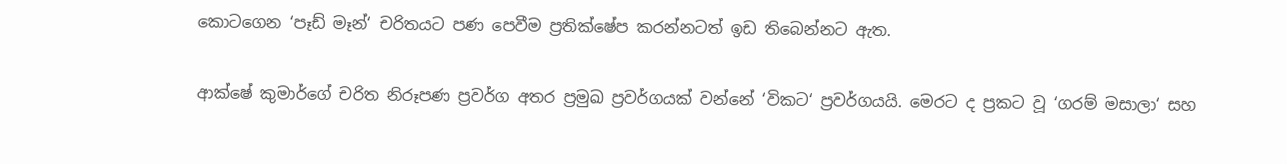කොටගෙන ‘පෑඩ් මෑන්‘ චරිතයට පණ පෙවීම ප්‍රතික්ෂේප කරන්නටත් ඉඩ තිබෙන්නට ඇත.

ආක්ෂේ කුමාර්ගේ චරිත නිරූපණ ප්‍රවර්ග අතර ප්‍රමුඛ ප්‍රවර්ගයක් වන්නේ ‘විකට‘ ප්‍රවර්ගයයි. මෙරට ද ප්‍රකට වූ ‘ගරම් මසාලා‘ සහ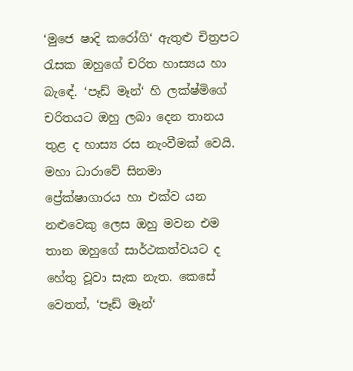‘මුජෙ ෂාදි කරෝගි‘ ඇතුළු චිත්‍රපට රැසක ඔහුගේ චරිත හාස්‍යය හා බැඳේ. ‘පෑඩ් මෑන්‘ හි ලක්ෂ්මිගේ චරිතයට ඔහු ලබා දෙන තානය තුළ ද හාස්‍ය රස නැංවීමක් වෙයි. මහා ධාරාවේ සිනමා ප්‍රේක්ෂාගාරය හා එක්ව යන නළුවෙකු ලෙස ඔහු මවන එම තාන ඔහුගේ සාර්ථකත්වයට ද හේතු වූවා සැක නැත. කෙසේ වෙතත්, ‘පෑඩ් මෑන්‘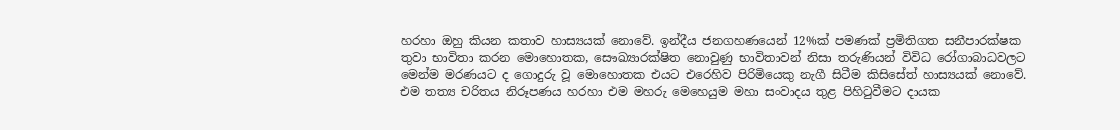හරහා ඔහු කියන කතාව හාස්‍යයක් නොවේ. ඉන්දීය ජනගහණයෙන් 12%ක් පමණක් ප්‍රමිතිගත සනීපාරක්ෂක තුවා භාවිතා කරන මොහොතක, සෞඛ්‍යාරක්ෂිත නොවුණු භාවිතාවන් නිසා තරුණියන් විවිධ රෝගාබාධවලට මෙන්ම මරණයට ද ගොදුරු වූ මොහොතක එයට එරෙහිව පිරිමියෙකු නැගී සිටීම කිසිසේත් හාස්‍යයක් නොවේ. එම තත්‍ය චරිතය නිරූපණය හරහා එම මහරු මෙහෙයුම මහා සංවාදය තුළ පිහිටුවීමට දායක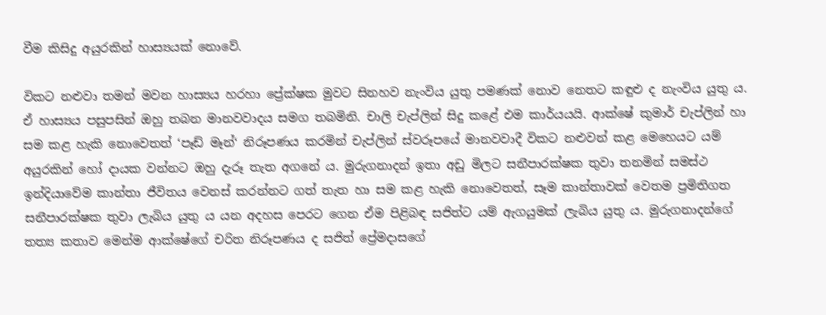වීම කිසිදු අයුරකින් හාස්‍යයක් නොවේ.

විකට නළුවා තමන් මවන හාස්‍යය හරහා ප්‍රේක්ෂක මුවට සිනහව නැංවිය යුතු පමණක් නොව නෙතට කඳුළු ද නැංවිය යුතු ය. ඒ හාස්‍යය පසුපසින් ඔහු තබන මානවවාදය සමග තබමිනි. චාලි චැප්ලින් සිදු කළේ එම කාර්යයයි. ආක්ෂේ කුමාර් චැප්ලින් හා සම කළ හැකි නොවෙතත් ‘පෑඩ් මෑන්‘ නිරූපණය කරමින් චැප්ලින් ස්වරූපයේ මානවවාදී විකට නළුවන් කළ මෙහෙයට යම් අයුරකින් හෝ දායක වන්නට ඔහු දැරූ තැත අගනේ ය. මුරුගනාදන් ඉතා අඩු මිලට සනීපාරක්ෂක තුවා තනමින් සමස්ථ ඉන්දියාවේම කාන්තා ජීවිතය වෙනස් කරන්නට ගත් තැත හා සම කළ හැකි නොවෙතත්, සෑම කාන්තාවක් වෙතම ප්‍රමිතිගත සනීපාරක්ෂක තුවා ලැබිය යුතු ය යන අදහස පෙරට ගෙන ඒම පිළිබඳ සජිත්ට යම් ඇගයුමක් ලැබිය යුතු ය. මුරුගනාදන්ගේ තත්‍ය කතාව මෙන්ම ආක්ෂේගේ චරිත නිරූපණය ද සජිත් ප්‍රේමදාසගේ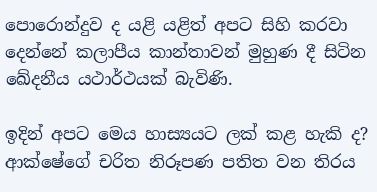පොරොන්දුව ද යළි යළිත් අපට සිහි කරවා දෙන්නේ කලාපීය කාන්තාවන් මුහුණ දී සිටින ඛේදනීය යථාර්ථයක් බැවිණි.

ඉදින් අපට මෙය හාස්‍යයට ලක් කළ හැකි ද? ආක්ෂේගේ චරිත නිරූපණ පතිත වන තිරය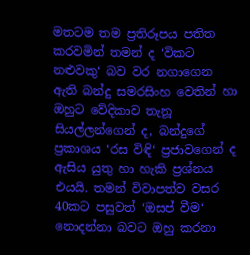මතටම තම ප්‍රතිරූපය පතිත කරවමින් තමන් ද ‘විකට නළුවකු‘ බව වර නගාගෙන ඇති බන්දු සමරසිංහ වෙතින් හා ඔහුට වේදිකාව තැනූ සියල්ලන්ගෙන් ද, බන්දුගේ ප්‍රකාශය ‘රස විඳි‘ ප්‍රජාවගෙන් ද ඇසිය යුතු හා හැකි ප්‍රශ්නය එයයි. තමන් විවාපත්ව වසර 40කට පසුවත් ‘ඔසප් වීම‘ නොදන්නා බවට ඔහු කරනා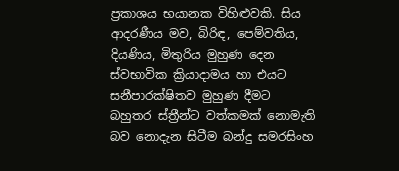ප්‍රකාශය භයානක විහිළුවකි. සිය ආදරණීය මව, බිරිඳ, පෙම්වතිය, දියණිය, මිතුරිය මුහුණ දෙන ස්වභාවික ක්‍රියාදාමය හා එයට සනීපාරක්ෂිතව මුහුණ දීමට බහුතර ස්ත්‍රීන්ට වත්කමක් නොමැති බව නොදැන සිටීම බන්දු සමරසිංහ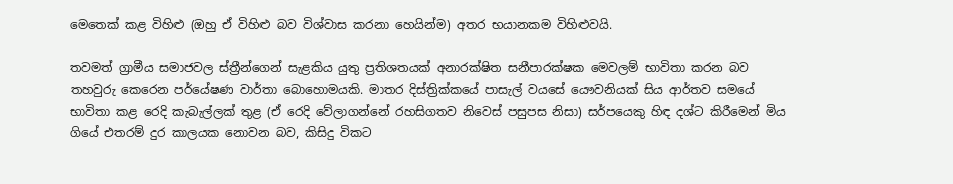මෙතෙක් කළ විහිළු (ඔහු ඒ විහිළු බව විශ්වාස කරනා හෙයින්ම) අතර භයානකම විහිළුවයි.

තවමත් ග්‍රාමීය සමාජවල ස්ත්‍රීන්ගෙන් සැළකිය යුතු ප්‍රතිශතයක් අනාරක්ෂිත සනීපාරක්ෂක මෙවලම් භාවිතා කරන බව තහවුරු කෙරෙන පර්යේෂණ වාර්තා බොහොමයකි. මාතර දිස්ත්‍රික්කයේ පාසැල් වයසේ යෞවනියක් සිය ආර්තව සමයේ භාවිතා කළ රෙදි කැබැල්ලක් තුළ (ඒ රෙදි වේලාගන්නේ රහසිගතව නිවෙස් පසුපස නිසා) සර්පයෙකු හිඳ දශ්ට කිරීමෙන් මිය ගියේ එතරම් දුර කාලයක නොවන බව, කිසිදු විකට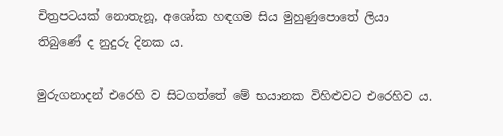චිත්‍රපටයක් නොතැනූ, අශෝක හඳගම සිය මුහුණුපොතේ ලියා තිබුණේ ද නුදුරු දිනක ය.

මුරුගනාදන් එරෙහි ව සිටගත්තේ මේ භයානක විහිළුවට එරෙහිව ය.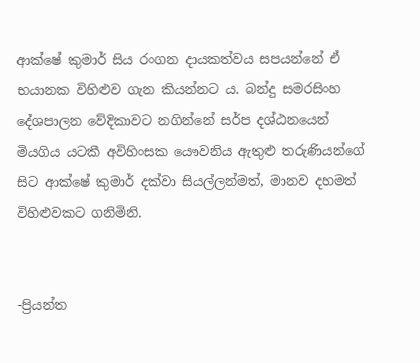ආක්ෂේ කුමාර් සිය රංගන දායකත්වය සපයන්නේ ඒ භයානක විහිළුව ගැන කියන්නට ය. බන්දු සමරසිංහ දේශපාලන වේදිකාවට නගින්නේ සර්ප දශ්ඨනයෙන් මියගිය යටකී අවිහිංසක යෞවනිය ඇතුළු තරුණියන්ගේ සිට ආක්ෂේ කුමාර් දක්වා සියල්ලන්මත්, මානව දහමත් විහිළුවකට ගනිමිනි.


-ප්‍රියන්ත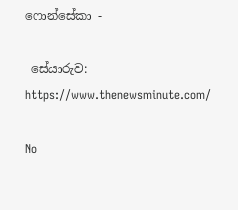ෆොන්සේකා -

 සේයාරුව: https://www.thenewsminute.com/

No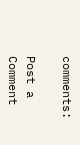comments:

Post a Comment